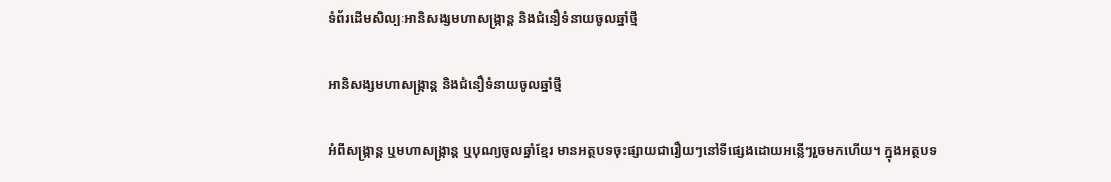ទំព័រដើមសិល្បៈអានិសង្សមហាសង្រ្កាន្ត និងជំនឿទំនាយចូលឆ្នាំថ្មី

អានិសង្សមហាសង្រ្កាន្ត និងជំនឿទំនាយចូលឆ្នាំថ្មី

អំពីសង្រ្កាន្ត ឬមហាសង្រ្កាន្ត ឬបុណ្យចូលឆ្នាំខ្មែរ មានអត្ថបទចុះផ្សាយជារឿយៗនៅទីផ្សេងដោយអន្លើៗរួចមកហើយ។ ក្នុងអត្ថបទ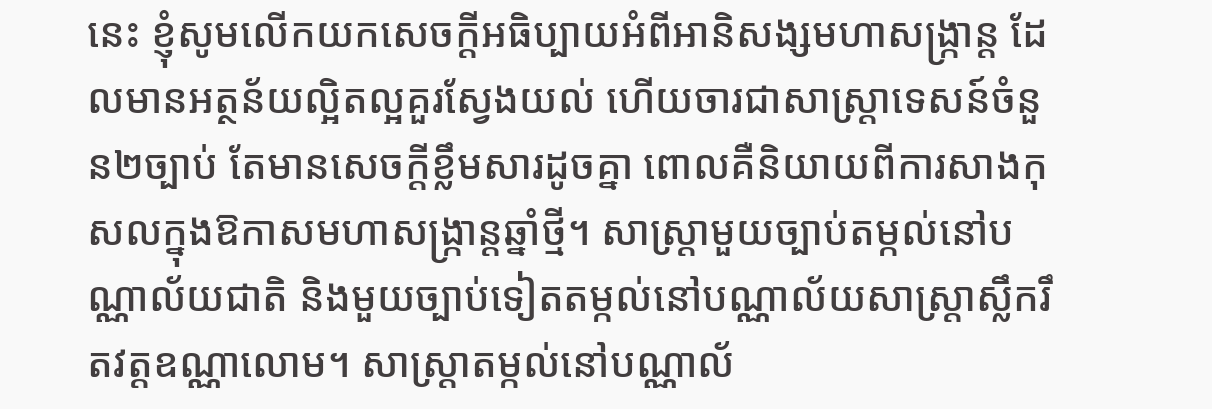នេះ ខ្ញុំសូមលើកយកសេចក្តីអធិប្បាយអំពីអានិសង្សមហាសង្រ្កាន្ត ដែលមានអត្ថន័យល្អិតល្អគួរស្វែងយល់ ហើយចារជាសាស្រ្តាទេសន៍ចំនួន២ច្បាប់ តែមានសេចក្តីខ្លឹមសារដូចគ្នា ពោលគឺនិយាយពីការសាងកុសលក្នុងឱកាសមហាសង្រ្កាន្តឆ្នាំថ្មី។ សាស្រ្តាមួយច្បាប់តម្កល់នៅបណ្ណាល័យជាតិ និងមួយច្បាប់ទៀតតម្កល់នៅបណ្ណាល័យសាស្រ្តាស្លឹករឹតវត្តឧណ្ណាលោម។ សាស្រ្តាតម្កល់នៅបណ្ណាល័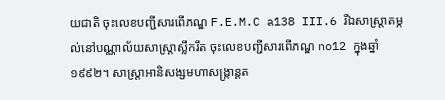យជាតិ ចុះលេខបញ្ជីសារពើភណ្ឌ F.E.M.C a138 III.6 រីឯសាស្រ្តាតម្កល់នៅបណ្ណាល័យសាស្រ្តាស្លឹករឹត ចុះលេខបញ្ជីសារពើភណ្ឌ no12 ក្នុងឆ្នាំ១៩៩២។ សាស្រ្តាអានិសង្សមហាសង្រ្កាន្តត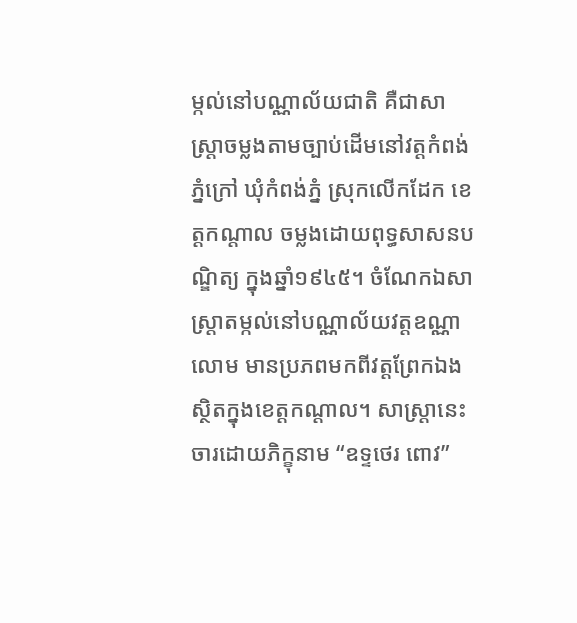ម្កល់នៅបណ្ណាល័យជាតិ គឺជាសាស្រ្តាចម្លងតាមច្បាប់ដើមនៅវត្តកំពង់ភ្នំក្រៅ ឃុំកំពង់ភ្នំ ស្រុកលើកដែក ខេត្តកណ្តាល ចម្លងដោយពុទ្ធសាសនបណ្ឌិត្យ ក្នុងឆ្នាំ១៩៤៥។ ចំណែកឯសាស្រ្តាតម្កល់នៅបណ្ណាល័យវត្តឧណ្ណាលោម មានប្រភពមកពីវត្តព្រែកឯង ស្ថិតក្នុងខេត្តកណ្តាល។ សាស្រ្តានេះចារដោយភិក្ខុនាម “ឧទ្ទថេរ ពោវ”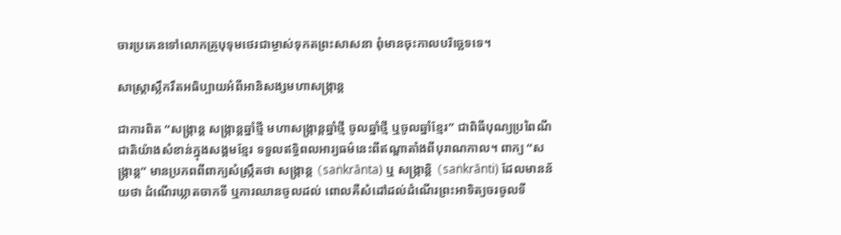ចារប្រគេនទៅលោកគ្រូបុទុមថេរជាម្ចាស់ទុកតព្រះសាសនា ពុំមានចុះកាលបរិច្ឆេទទេ។

សាស្រ្តាស្លឹករឹតអធិប្បាយអំពីអានិសង្សមហាសង្រ្កាន្ត

ជាការពិត “សង្រ្កាន្ត សង្រ្កាន្តឆ្នាំថ្មី មហាសង្រ្កាន្តឆ្នាំថ្មី ចូលឆ្នាំថ្មី ឬចូលឆ្នាំខ្មែរ” ជាពិធីបុណ្យប្រពៃណីជាតិយ៉ាងសំខាន់ក្នុងសង្គមខ្មែរ ទទួលឥទ្ធិពលអារ្យធម៌នេះពីឥណ្ឌាតាំងពីបុរាណកាល។ ពាក្យ “សង្ក្រាន្ត” មានប្រភពពីពាក្យសំស្ក្រឹតថា សង្ក្រាន្ត (saṅkrānta) ឬ សង្រ្កាន្តិ (saṅkrānti) ដែលមានន័យថា ដំណើរឃ្លាតចាកទី ឬការឈានចូលដល់ ពោលគឺសំដៅដល់ដំណើរព្រះអាទិត្យចរចូលទី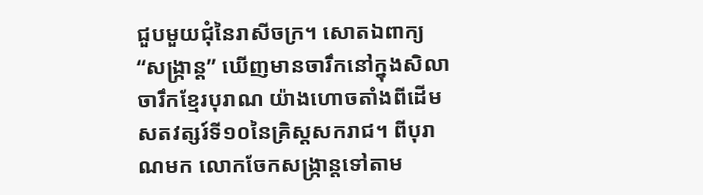ជួបមួយជុំនៃរាសីចក្រ។ សោតឯពាក្យ “សង្រ្កាន្ត” ឃើញមានចារឹកនៅក្នុងសិលាចារឹកខ្មែរបុរាណ យ៉ាងហោចតាំងពីដើមសតវត្សរ៍ទី១០នៃគ្រិស្តសករាជ។ ពីបុរាណមក លោកចែកសង្រ្កាន្តទៅតាម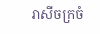រាសីចក្រចំ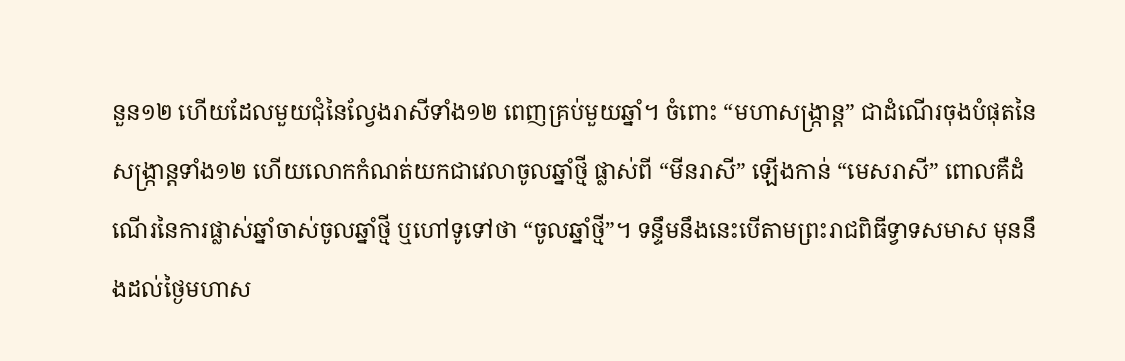នួន១២ ហើយដែលមួយជុំនៃល្វែងរាសីទាំង១២ ពេញគ្រប់មួយឆ្នាំ។ ចំពោះ “មហាសង្រ្កាន្ត” ជាដំណើរចុងបំផុតនៃសង្រ្កាន្តទាំង១២ ហើយលោកកំណត់យកជាវេលាចូលឆ្នាំថ្មី ផ្លាស់ពី “មីនរាសី” ឡើងកាន់ “មេសរាសី” ពោលគឺដំណើរនៃការផ្លាស់ឆ្នាំចាស់ចូលឆ្នាំថ្មី ឬហៅទូទៅថា “ចូលឆ្នាំថ្មី”។ ទន្ទឹមនឹងនេះបើតាមព្រះរាជពិធីទ្វាទសមាស មុននឹងដល់ថ្ងៃមហាស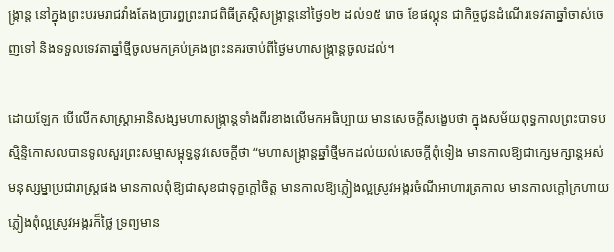ង្រ្កាន្ត នៅក្នុងព្រះបរមរាជវាំងតែងប្រារព្ធព្រះរាជពិធីត្រស្តិសង្រ្កាន្តនៅថ្ងៃ១២ ដល់១៥ រោច ខែផល្គុន ជាកិច្ចជូនដំណើរទេវតាឆ្នាំចាស់ចេញទៅ និងទទួលទេវតាឆ្នាំថ្មីចូលមកគ្រប់គ្រងព្រះនគរចាប់ពីថ្ងៃមហាសង្រ្កាន្តចូលដល់។

ដោយឡែក បើលើកសាស្រ្តាអានិសង្សមហាសង្រ្កាន្តទាំងពីរខាងលើមកអធិប្បាយ មានសេចក្តីសង្ខេបថា ក្នុងសម័យពុទ្ធកាលព្រះបាទបស្មិន្ទិកោសលបានទូលសួរព្រះសម្មាសម្ពុទ្ធនូវសេចក្តីថា “មហាសង្រ្កាន្តឆ្នាំថ្មីមកដល់យល់សេចក្តីពុំទៀង មានកាលឱ្យជាក្សេមក្សាន្តអស់មនុស្សម្នាប្រជារាស្រ្តផង មានកាលពុំឱ្យជាសុខជាទុក្ខក្តៅចិត្ត មានកាលឱ្យភ្លៀងល្អស្រូវអង្ករចំណីអាហារត្រកាល មានកាលក្តៅក្រហាយភ្លៀងពុំល្អស្រូវអង្ករក៏ថ្លៃ ទ្រព្យមាន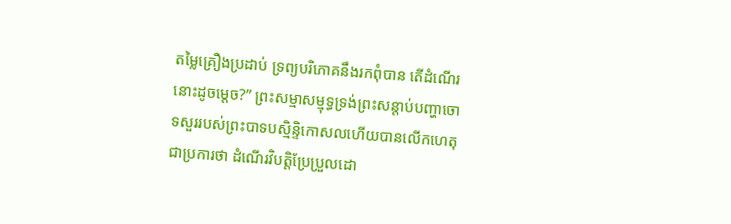តម្លៃគ្រឿងប្រដាប់ ទ្រព្យបរិភោគនឹងរកពុំបាន តើដំណើរនោះដូចម្តេច?” ព្រះសម្មាសម្មុទ្ធទ្រង់ព្រះសន្តាប់បញ្ហាចោទសួររបស់ព្រះបាទបស្មិន្ទិកោសលហើយបានលើកហេតុជាប្រការថា ដំណើរវិបត្តិប្រែប្រួលដោ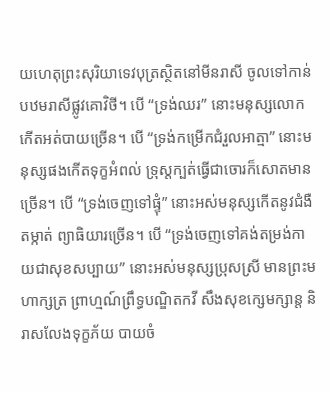យហេតុព្រះសុរិយាទេវបុត្រស្ថិតនៅមីនរាសី ចូលទៅកាន់បឋមរាសីផ្លូវគោវិថី។ បើ “ទ្រង់ឈរ” នោះមនុស្សលោកកើតអត់បាយច្រើន។ បើ “ទ្រង់កម្រើកជំរួលអាត្មា” នោះមនុស្សផងកើតទុក្ខអំពល់ ទ្រុស្តក្បត់ធ្វើជាចោរក៏សោតមានច្រើន។ បើ “ទ្រង់ចេញទៅផ្ទុំ” នោះអស់មនុស្សកើតនូវជំងឺតម្កាត់ ព្យាធិយារច្រើន។ បើ “ទ្រង់ចេញទៅគង់តម្រង់កាយជាសុខសប្បាយ” នោះអស់មនុស្សប្រុសស្រី មានព្រះមហាក្សត្រ ព្រាហ្មណ៍ព្រឹទ្ធបណ្ឌិតកវី សឹងសុខក្សេមក្សាន្ត និរាសលែងទុក្ខភ័យ បាយចំ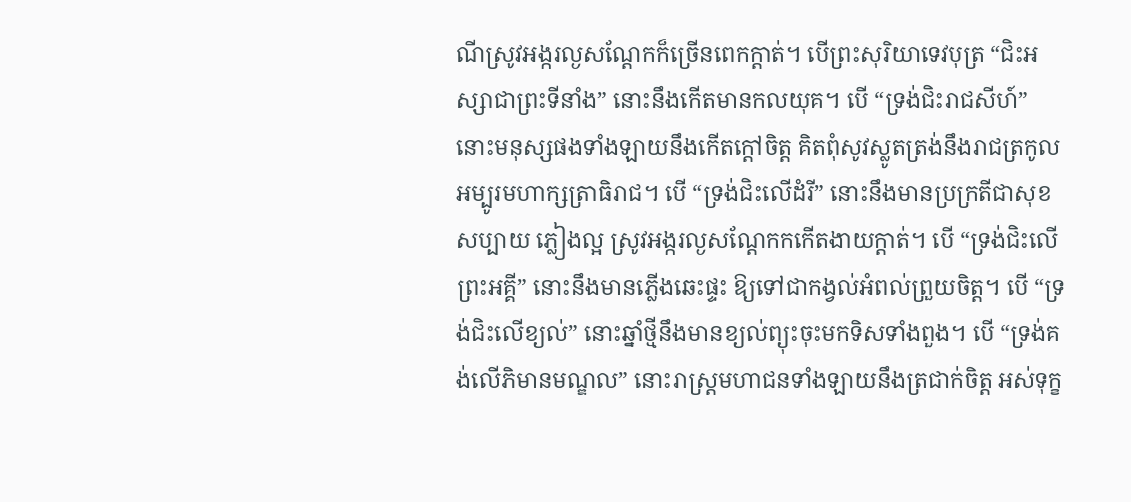ណីស្រូវអង្ករល្ងសណ្តែកក៏ច្រើនពេកក្តាត់។ បើព្រះសុរិយាទេវបុត្រ “ជិះអស្សាជាព្រះទីនាំង” នោះនឹងកើតមានកលយុគ។ បើ “ទ្រង់ជិះរាជសីហ៍” នោះមនុស្សផងទាំងឡាយនឹងកើតក្តៅចិត្ត គិតពុំសូវស្លូតត្រង់នឹងរាជត្រកូលអម្បូរមហាក្សត្រាធិរាជ។ បើ “ទ្រង់ជិះលើដំរី” នោះនឹងមានប្រក្រតីជាសុខសប្បាយ ភ្លៀងល្អ ស្រូវអង្ករល្ងសណ្តែកកកើតងាយក្តាត់។ បើ “ទ្រង់ជិះលើព្រះអគ្គី” នោះនឹងមានភ្លើងឆេះផ្ទះ ឱ្យទៅជាកង្វល់អំពល់ព្រួយចិត្ត។ បើ “ទ្រង់ជិះលើខ្យល់” នោះឆ្នាំថ្មីនឹងមានខ្យល់ព្យុះចុះមកទិសទាំងពួង។ បើ “ទ្រង់គង់លើភិមានមណ្ឌល” នោះរាស្រ្តមហាជនទាំងឡាយនឹងត្រជាក់ចិត្ត អស់ទុក្ខ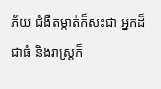ភ័យ ជំងឺតម្កាត់ក៏សះជា អ្នកដ៏ជាធំ និងរាស្រ្តក៏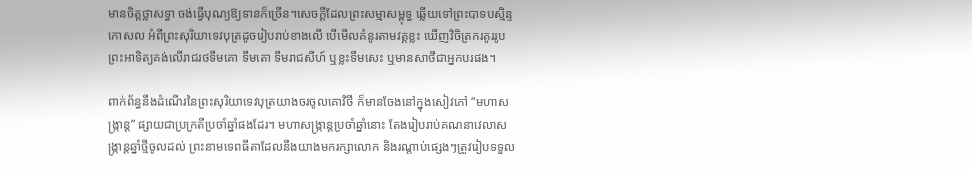មានចិត្តថ្លាសទ្ធា ចង់ធ្វើបុណ្យឱ្យទានក៏ច្រើន។សេចក្តីដែលព្រះសម្មាសម្ពុទ្ធ ឆ្លើយទៅព្រះបាទបស្មិន្ទកោសល អំពីព្រះសុរិយាទេវបុត្រដូចរៀបរាប់ខាងលើ បើមើលគំនូរតាមវត្តខ្លះ ឃើញវិចិត្រករគូររូបព្រះអាទិត្យគង់លើរាជរថទឹមគោ ទឹមតោ ទឹមរាជសីហ៍ ឬខ្លះទឹមសេះ ឬមានសាថីជាអ្នកបរផង។

ពាក់ព័ន្ធនឹងដំណើរនៃព្រះសុរិយាទេវបុត្រយាងចរចូលគោវិថី ក៏មានចែងនៅក្នុងសៀវភៅ “មហាសង្រ្កាន្ត” ផ្សាយជាប្រក្រតីប្រចាំឆ្នាំផងដែរ។ មហាសង្រ្កាន្តប្រចាំឆ្នាំនោះ តែងរៀបរាប់គណនាវេលាសង្រ្កាន្តឆ្នាំថ្មីចូលដល់ ព្រះនាមទេពធីតាដែលនឹងយាងមករក្សាលោក និងរណ្តាប់ផ្សេងៗត្រូវរៀបទទួល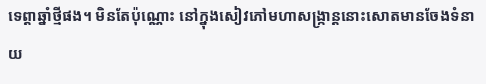ទេព្តាឆ្នាំថ្មីផង។ មិនតែប៉ុណ្ណោះ នៅក្នុងសៀវភៅមហាសង្រ្កាន្តនោះសោតមានចែងទំនាយ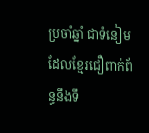ប្រចាំឆ្នាំ ជាទំនៀមដែលខ្មែរជឿពាក់ព័ន្ធនឹងទឹ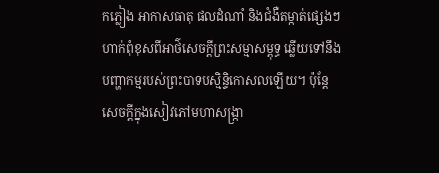កភ្លៀង អាកាសធាតុ ផលដំណាំ និងជំងឺតម្កាត់ផ្សេងៗ ហាក់ពុំខុសពីអាថ៌សេចក្តីព្រះសម្មាសម្ពុទ្ធ ឆ្លើយទៅនឹងបញ្ហាកម្មរបស់ព្រះបាទបស្មិន្ទិកោសលឡើយ។ ប៉ុន្តែសេចក្តីក្នុងសៀវភៅមហាសង្រ្កា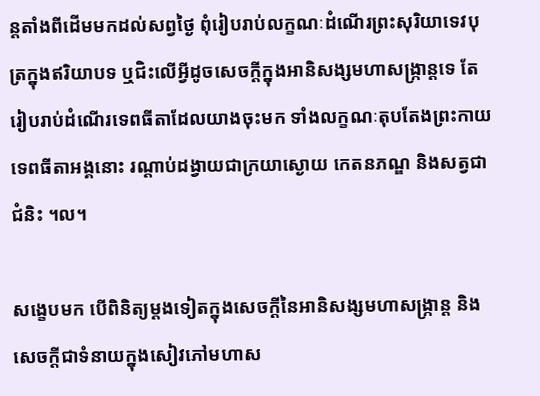ន្តតាំងពីដើមមកដល់សព្វថ្ងៃ ពុំរៀបរាប់លក្ខណៈដំណើរព្រះសុរិយាទេវបុត្រក្នុងឥរិយាបទ ឬជិះលើអ្វីដូចសេចក្តីក្នុងអានិសង្សមហាសង្រ្កាន្តទេ តែរៀបរាប់ដំណើរទេពធីតាដែលយាងចុះមក ទាំងលក្ខណៈតុបតែងព្រះកាយទេពធីតាអង្គនោះ រណ្តាប់ដង្វាយជាក្រយាស្ងោយ កេតនភណ្ឌ និងសត្វជាជំនិះ ។ល។

សង្ខេបមក បើពិនិត្យម្តងទៀតក្នុងសេចក្តីនៃអានិសង្សមហាសង្រ្កាន្ត និងសេចក្តីជាទំនាយក្នុងសៀវភៅមហាស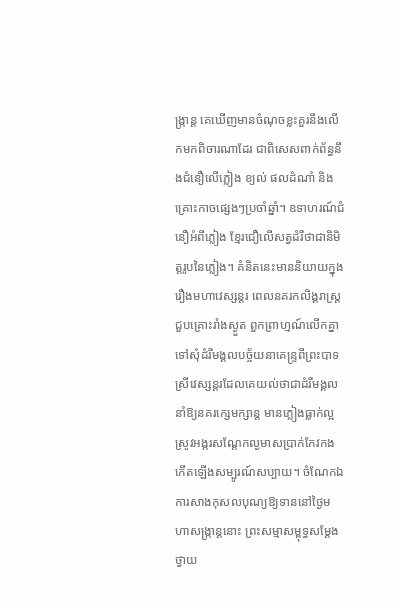ង្រ្កាន្ត គេឃើញមានចំណុចខ្លះគួរនឹងលើកមកពិចារណាដែរ ជាពិសេសពាក់ព័ន្ធនឹងជំនឿលើភ្លៀង ខ្យល់ ផលដំណាំ និងគ្រោះកាចផ្សេងៗប្រចាំឆ្នាំ។ ឧទាហរណ៍ជំនឿអំពីភ្លៀង ខ្មែរជឿលើសត្វដំរីថាជានិមិត្តរូបនៃភ្លៀង។ គំនិតនេះមាននិយាយក្នុងរឿងមហាវេស្សន្តរ ពេលនគរកលិង្គរាស្រ្តជួបគ្រោះរាំងស្ងួត ពួកព្រាហ្មណ៍លើកគ្នាទៅសុំដំរីមង្គលបច្ច័យនាគេន្រ្ទពីព្រះបាទស្រីវេស្សន្តរដែលគេយល់ថាជាដំរីមង្គលនាំឱ្យនគរក្សេមក្សាន្ត មានភ្លៀងធ្លាក់ល្អ ស្រូវអង្ករសណ្តែកល្ងមាសប្រាក់កែវកងកើតឡើងសម្បូរណ៍សប្បាយ។ ចំណែកឯការសាងកុសលបុណ្យឱ្យទាននៅថ្ងៃមហាសង្រ្កាន្តនោះ ព្រះសម្មាសម្ពុទ្ធសម្តែងថ្វាយ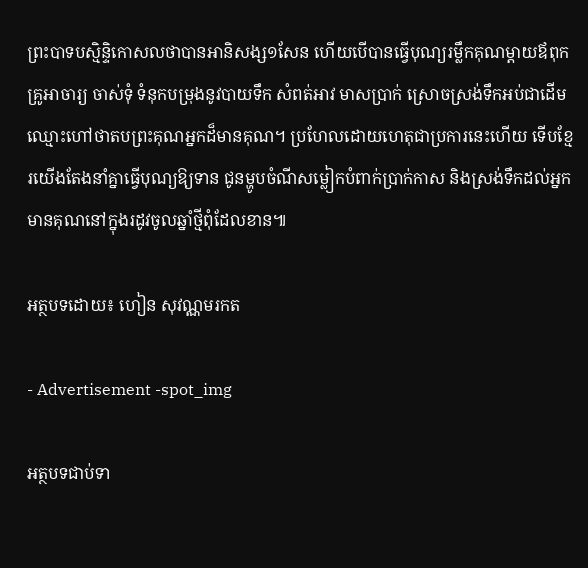ព្រះបាទបស្មិន្ទិកោសលថាបានអានិសង្ស១សែន ហើយបើបានធ្វើបុណ្យរម្លឹកគុណម្តាយឪពុក គ្រូអាចារ្យ ចាស់ទុំ ទំនុកបម្រុងនូវបាយទឹក សំពត់អាវ មាសប្រាក់ ស្រោចស្រង់ទឹកអប់ជាដើម ឈ្មោះហៅថាតបព្រះគុណអ្នកដ៏មានគុណ។ ប្រហែលដោយហេតុជាប្រការនេះហើយ ទើបខ្មែរយើងតែងនាំគ្នាធ្វើបុណ្យឱ្យទាន ជូនម្ហូបចំណីសម្លៀកបំពាក់ប្រាក់កាស និងស្រង់ទឹកដល់អ្នកមានគុណនៅក្នុងរដូវចូលឆ្នាំថ្មីពុំដែលខាន៕

អត្ថបទដោយ៖ ហៀន សុវណ្ណមរកត

- Advertisement -spot_img

អត្ថបទជាប់ទា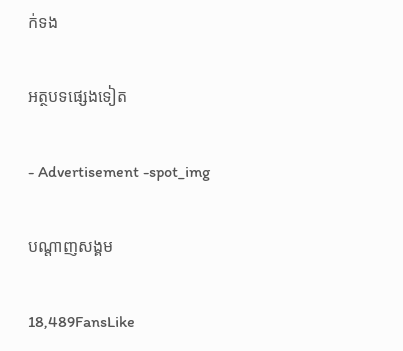ក់ទង

អត្ថបទផ្សេងទៀត

- Advertisement -spot_img

បណ្ដាញសង្គម

18,489FansLike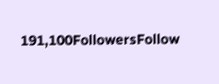191,100FollowersFollow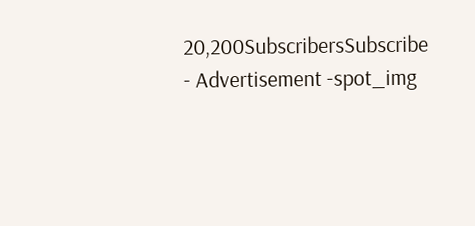20,200SubscribersSubscribe
- Advertisement -spot_img